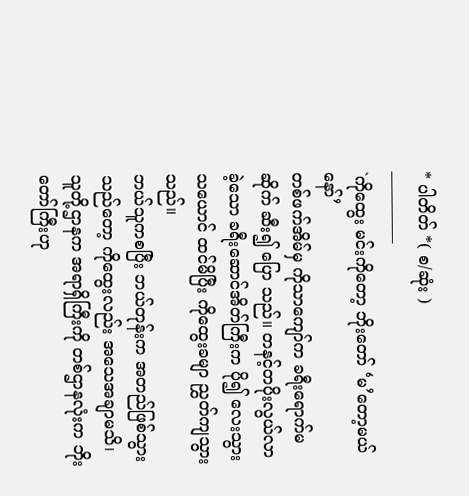* ပါတိတ် *( စ/ဆုံး )
————–
`ကိုထွေး မင်းကိုတော့ ဘိုးတော် ‘မ’တော့မယ်နော်’
တစ်ဖက်အိမ်မှ ကိုသာကျော်က ခရီးရောက်မဆိုက် ဆီး၍ ပြော သည်။ တနင့်တပိုးလွယ်လာခဲ့သော ခရီးဆောင်အိတ်ကြီးက ပို၍ လေးသွား သယောင် ထင်မိပြီး ကိုထွေးခမျာ ညွှတ်ကျသွားသည်။
ဘယ်သူကစပြီး ဘယ်တုန်းက အတည်ဖြစ်သွားသည်တော့ ကိုထွေးလည်း အသေအချာမသိ၊ သူတို့ဌာနက အရာရှိကြီးကို တစ်ဌာနလုံးက ဘိုးတော်ကြီးဟု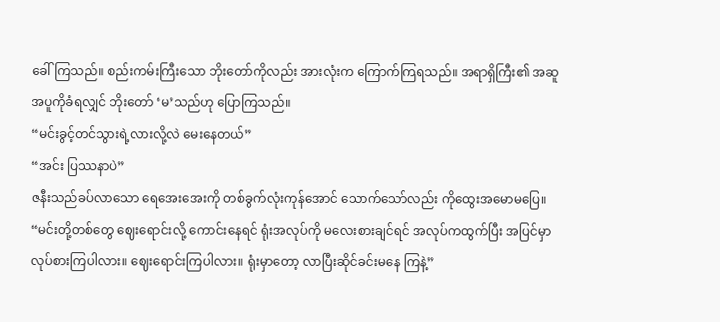ခေါ်ကြသည်။ စည်းကမ်းကြီးသော ဘိုးတော်ကိုလည်း အားလုံးက ကြောက်ကြရသည်။ အရာရှိကြီး၏ အဆူအပူကိုခံရလျှင် ဘိုးတော် ‘မ’သည်ဟု ပြောကြသည်။
“မင်းခွင့်တင်သွားရဲ့လားလို့လဲ မေးနေတယ်”
“အင်း ပြဿနာပဲ”
ဇနီးသည်ခပ်လာသော ရေအေးအေးကို တစ်ခွက်လုံးကုန်အောင် သောက်သော်လည်း ကိုထွေးအမောမပြေ။ “မင်းတို့တစ်တွေ ဈေးရောင်းလို့ ကောင်းနေရင် ရုံးအလုပ်ကို မလေးစားချင်ရင် အလုပ်ကထွက်ပြီး အပြင်မှာ လုပ်စားကြပါလား။ ဈေးရောင်းကြပါလား။ ရုံးမှာတော့ လာပြီးဆိုင်ခင်းမနေ ကြနဲ့”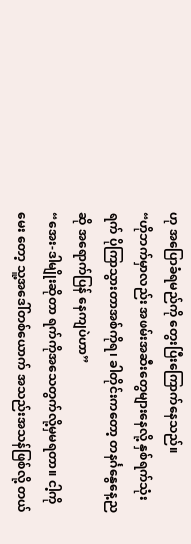ဟု အပြောခံရမည်ကို တွေးပြီးကြောက်နေသည်။
“ဟိုဘက်မှာလည်း အဖမ်းအဆီးတွေများနေလို့ နှစ်ရက်သုံးရက် ပိုကြာသွားတာအစ်ကိုရ၊ ခါတိုင်းကတော့ တနင်္ဂနွေနေ့ညဆို အရောက်ပြန် နေကျပဲဟာ”
“အေး-ဒါမျိုးဆိုတာ ရက်ကိုအသေတွက်လို့မှမရတာ။ ငါ့ကို မေး တော့ သူ့အဒေါ်တစ်ယောက် အသည်းအသန်ဖြစ်လို့ တယ်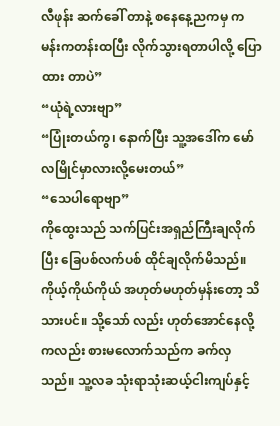လီဖုန်း ဆက်ခေါ် တာနဲ့ စနေနေ့ညကမှ ကမန်းကတန်းထပြီး လိုက်သွားရတာပါလို့ ပြောထား တာပဲ”
“ယုံရဲ့လားဗျာ”
“ပြုံးတယ်ကွ၊ နောက်ပြီး သူ့အဒေါ်က မော်လမြိုင်မှာလားလို့မေးတယ်”
“သေပါရောဗျာ”
ကိုထွေးသည် သက်ပြင်းအရှည်ကြီးချလိုက်ပြီး ခြေပစ်လက်ပစ် ထိုင်ချလိုက်မိသည်။
ကိုယ့်ကိုယ်ကိုယ် အဟုတ်မဟုတ်မှန်းတော့ သိသားပင်။ သို့သော် လည်း ဟုတ်အောင်နေလို့ကလည်း စားမလောက်သည်က ခက်လှသည်။ သူ့လခ သုံးရာသုံးဆယ့်ငါးကျပ်နှင့်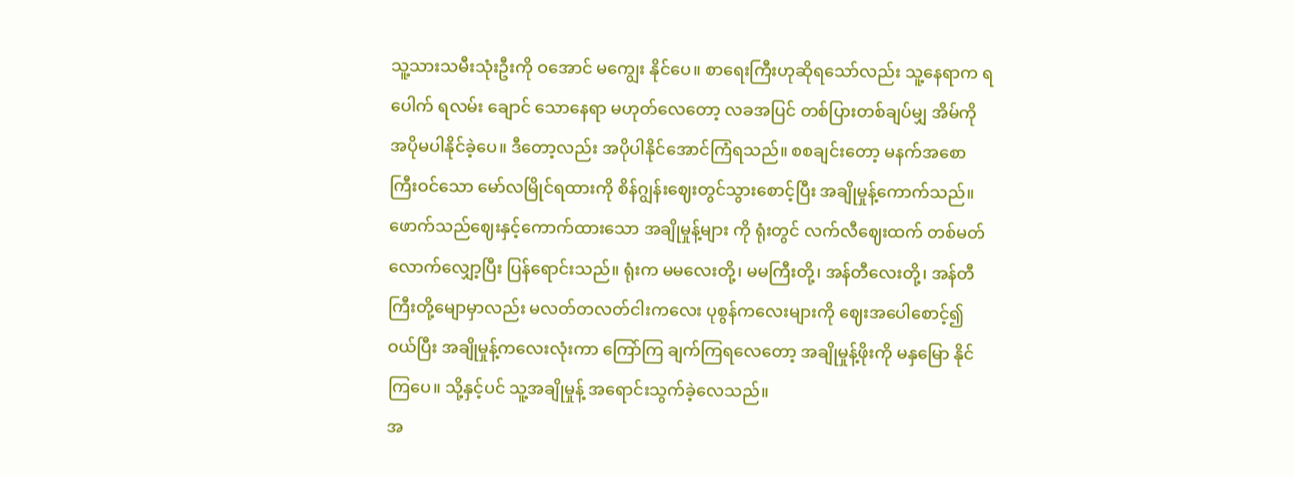သူ့သားသမီးသုံးဦးကို ဝအောင် မကျွေး နိုင်ပေ။ စာရေးကြီးဟုဆိုရသော်လည်း သူ့နေရာက ရပေါက် ရလမ်း ချောင် သောနေရာ မဟုတ်လေတော့ လခအပြင် တစ်ပြားတစ်ချပ်မျှ အိမ်ကို အပိုမပါနိုင်ခဲ့ပေ။ ဒီတော့လည်း အပိုပါနိုင်အောင်ကြံရသည်။ စစချင်းတော့ မနက်အစောကြီးဝင်သော မော်လမြိုင်ရထားကို စိန်ဂျွန်းဈေးတွင်သွားစောင့်ပြီး အချိုမှုန့်ကောက်သည်။ ဖောက်သည်ဈေးနှင့်ကောက်ထားသော အချိုမှုန့်များ ကို ရုံးတွင် လက်လီဈေးထက် တစ်မတ်လောက်လျှော့ပြီး ပြန်ရောင်းသည်။ ရုံးက မမလေးတို့၊ မမကြီးတို့၊ အန်တီလေးတို့၊ အန်တီကြီးတို့မျောမှာလည်း မလတ်တလတ်ငါးကလေး ပုစွန်ကလေးများကို ဈေးအပေါစောင့်၍ဝယ်ပြီး အချိုမှုန့်ကလေးလုံးကာ ကြော်ကြ ချက်ကြရလေတော့ အချိုမှုန့်ဖိုးကို မနှမြော နိုင်ကြပေ။ သို့နှင့်ပင် သူ့အချိုမှုန့် အရောင်းသွက်ခဲ့လေသည်။
အ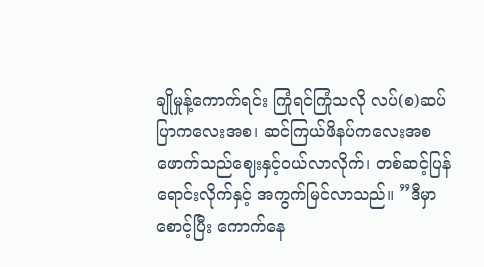ချိုမှုန့်ကောက်ရင်း ကြုံရင်ကြုံသလို လပ်(စ)ဆပ်ပြာကလေးအစ၊ ဆင်ကြယ်ဖိနပ်ကလေးအစ ဖောက်သည်ဈေးနှင့်ဝယ်လာလိုက်၊ တစ်ဆင့်ပြန် ရောင်းလိုက်နှင့် အကွက်မြင်လာသည်။ ”ဒီမှာစောင့်ပြီး ကောက်နေ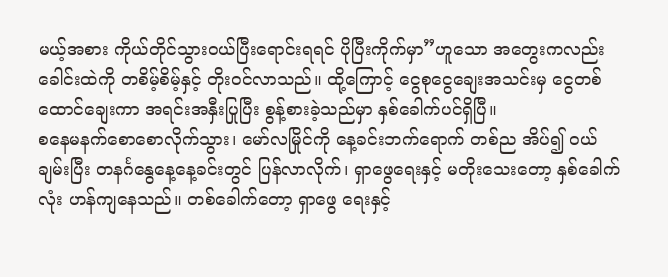မယ့်အစား ကိုယ်တိုင်သွားဝယ်ပြီးရောင်းရရင် ပိုပြီးကိုက်မှာ”ဟူသော အတွေးကလည်းခေါင်းထဲကို တစိမ့်စိမ့်နှင့် တိုးဝင်လာသည်။ ထို့ကြောင့် ငွေစုငွေချေးအသင်းမှ ငွေတစ်ထောင်ချေးကာ အရင်းအနှီးပြုပြီး စွန့်စားခဲ့သည်မှာ နှစ်ခေါက်ပင်ရှိပြီ။
စနေမနက်စောစောလိုက်သွား၊ မော်လမြိုင်ကို နေ့ခင်းဘက်ရောက် တစ်ည အိပ်၍ ဝယ်ချမ်းပြီး တနင်္ဂနွေနေ့နေ့ခင်းတွင် ပြန်လာလိုက်၊ ရှာဖွေရေးနှင့် မတိုးသေးတော့ နှစ်ခေါက်လုံး ဟန်ကျနေသည်။ တစ်ခေါက်တော့ ရှာဖွေ ရေးနှင့်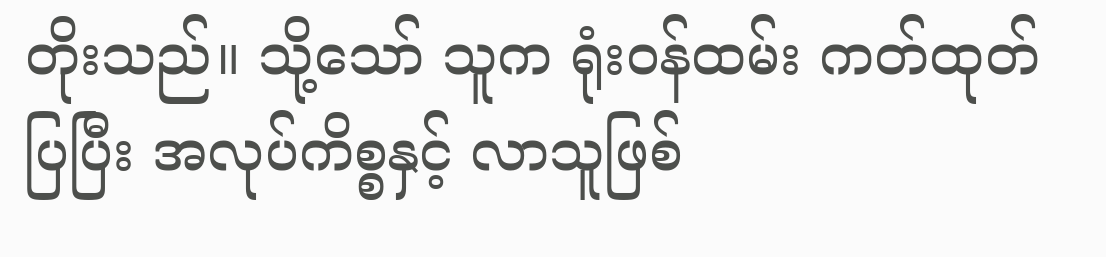တိုးသည်။ သို့သော် သူက ရုံးဝန်ထမ်း ကတ်ထုတ်ပြပြီး အလုပ်ကိစ္စနှင့် လာသူဖြစ်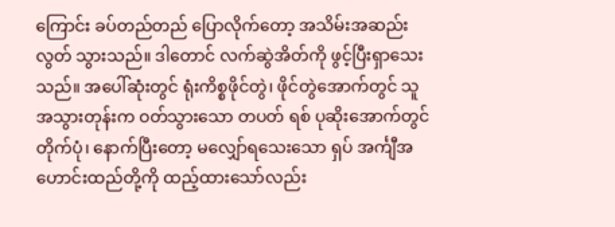ကြောင်း ခပ်တည်တည် ပြောလိုက်တော့ အသိမ်းအဆည်း လွတ် သွားသည်။ ဒါတောင် လက်ဆွဲအိတ်ကို ဖွင့်ပြီးရှာသေးသည်။ အပေါ်ဆုံးတွင် ရုံးကိစ္စဖိုင်တွဲ၊ ဖိုင်တွဲအောက်တွင် သူအသွားတုန်းက ဝတ်သွားသော တပတ် ရစ် ပုဆိုးအောက်တွင် တိုက်ပုံ၊ နောက်ပြီးတော့ မလျှော်ရသေးသော ရှပ် အင်္ကျီအဟောင်းထည်တို့ကို ထည့်ထားသော်လည်း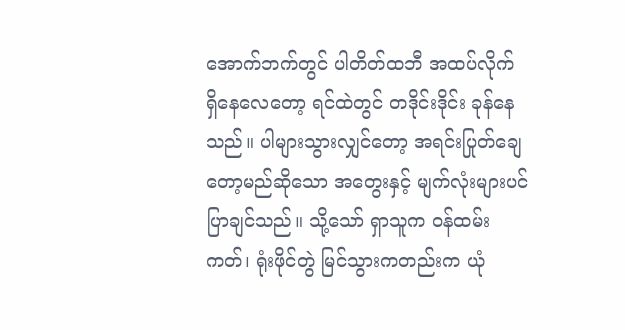အောက်ဘက်တွင် ပါတိတ်ထဘီ အထပ်လိုက် ရှိနေလေတော့ ရင်ထဲတွင် တဒိုင်းဒိုင်း ခုန်နေ သည်။ ပါများသွားလျှင်တော့ အရင်းပြုတ်ချေတော့မည်ဆိုသော အတွေးနှင့် မျက်လုံးများပင်ပြာချင်သည်။ သို့သော် ရှာသူက ဝန်ထမ်းကတ်၊ ရုံးဖိုင်တွဲ မြင်သွားကတည်းက ယုံ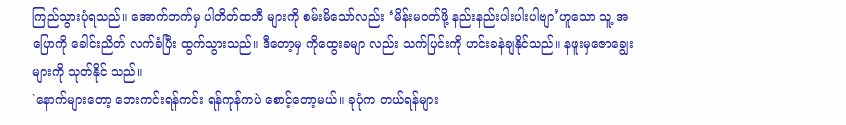ကြည်သွားပုံရသည်။ အောက်ဘက်မှ ပါတိတ်ထဘီ များကို စမ်းမိသော်လည်း ‘မိန်းမဝတ်ဖို့ နည်းနည်းပါးပါးပါဗျာ’ဟူသော သူ့ အပြောကို ခေါင်းညိတ် လက်ခံပြီး ထွက်သွားသည်။ ဒီတော့မှ ကိုထွေးခမျာ လည်း သက်ပြင်းကို ဟင်းခနဲချနိုင်သည်။ နဖူးမှဇောချွေးများကို သုတ်နိုင် သည်။
`နောက်များတော့ ဘေးကင်းရန်ကင်း ရန်ကုန်ကပဲ စောင့်တော့မယ်။ ခုပုံက တယ်ရန်များ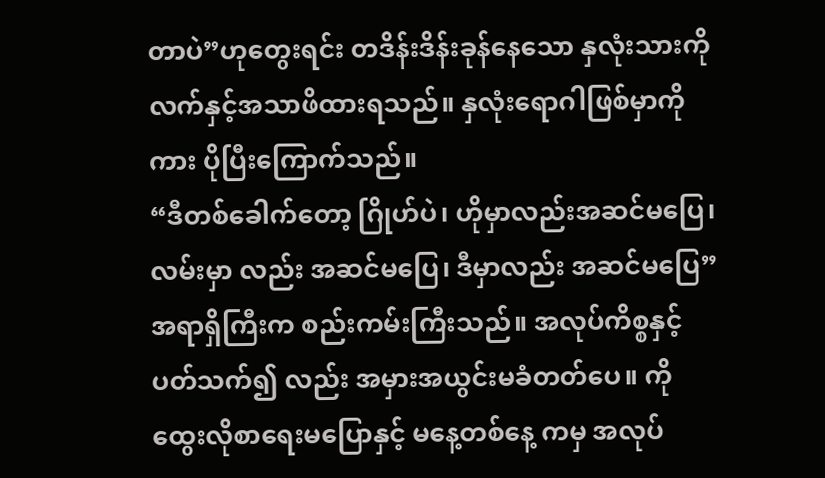တာပဲ”ဟုတွေးရင်း တဒိန်းဒိန်းခုန်နေသော နှလုံးသားကို လက်နှင့်အသာဖိထားရသည်။ နှလုံးရောဂါဖြစ်မှာကိုကား ပိုပြီးကြောက်သည်။
“ဒီတစ်ခေါက်တော့ ဂြိုဟ်ပဲ၊ ဟိုမှာလည်းအဆင်မပြေ၊ လမ်းမှာ လည်း အဆင်မပြေ၊ ဒီမှာလည်း အဆင်မပြေ”
အရာရှိကြီးက စည်းကမ်းကြီးသည်။ အလုပ်ကိစ္စနှင့်ပတ်သက်၍ လည်း အမှားအယွင်းမခံတတ်ပေ။ ကိုထွေးလိုစာရေးမပြောနှင့် မနေ့တစ်နေ့ ကမှ အလုပ်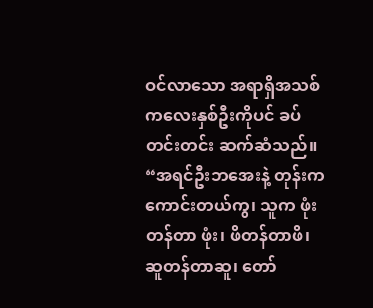ဝင်လာသော အရာရှိအသစ်ကလေးနှစ်ဦးကိုပင် ခပ်တင်းတင်း ဆက်ဆံသည်။
“အရင်ဦးဘအေးနဲ့ တုန်းက ကောင်းတယ်ကွ၊ သူက ဖုံးတန်တာ ဖုံး၊ ဖိတန်တာဖိ၊ ဆူတန်တာဆူ၊ တော်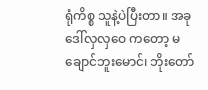ရုံကိစ္စ သူနဲ့ပဲပြီးတာ။ အခု ဒေါ်လှလှဝေ ကတော့ မချောင်ဘူးမောင်၊ ဘိုးတော်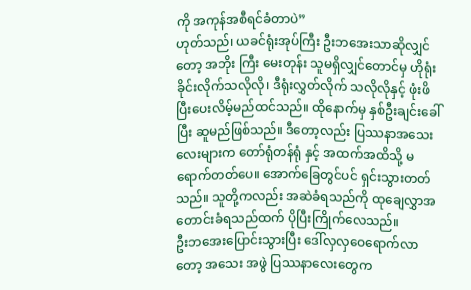ကို အကုန်အစီရင်ခံတာပဲ”
ဟုတ်သည်၊ ယခင်ရုံးအုပ်ကြီး ဦးဘအေးသာဆိုလျှင်တော့ အဘိုး ကြီး မေးတုန်း သူမရှိလျှင်တောင်မှ ဟိုရုံးခိုင်းလိုက်သလိုလို၊ ဒီရုံးလွှတ်လိုက် သလိုလိုနှင့် ဖုံးဖိပြီးပေးလိမ့်မည်ထင်သည်။ ထိုနောက်မှ နှစ်ဦးချင်းခေါ်ပြီး ဆူမည်ဖြစ်သည်။ ဒီတော့လည်း ပြဿနာအသေးလေးများက တော်ရုံတန်ရုံ နှင့် အထက်အထိသို့ မရောက်တတ်ပေ။ အောက်ခြေတွင်ပင် ရှင်းသွားတတ် သည်။ သူတို့ကလည်း အဆဲခံရသည်ကို ထုချေလွှာအတောင်းခံရသည်ထက် ပိုပြီးကြိုက်လေသည်။
ဦးဘအေးပြောင်းသွားပြီး ဒေါ်လှလှဝေရောက်လာတော့ အသေး အဖွဲ ပြဿနာလေးတွေက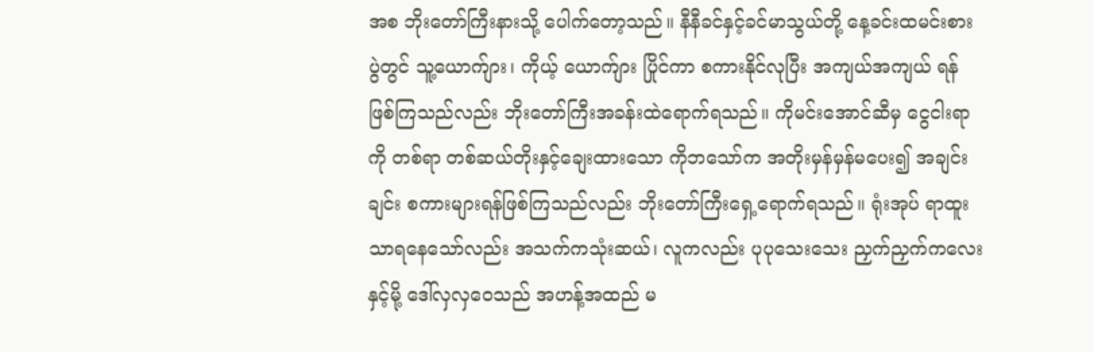အစ ဘိုးတော်ကြီးနားသို့ ပေါက်တော့သည်။ နီနီခင်နှင့်ခင်မာသွယ်တို့ နေ့ခင်းထမင်းစားပွဲတွင် သူ့ယောက်ျား၊ ကိုယ့် ယောက်ျား ပြိုင်ကာ စကားနိုင်လုပြီး အကျယ်အကျယ် ရန်ဖြစ်ကြသည်လည်း ဘိုးတော်ကြီးအခန်းထဲရောက်ရသည်။ ကိုမင်းအောင်ဆီမှ ငွေငါးရာကို တစ်ရာ တစ်ဆယ်တိုးနှင့်ချေးထားသော ကိုဘသော်က အတိုးမှန်မှန်မပေး၍ အချင်း ချင်း စကားများရန်ဖြစ်ကြသည်လည်း ဘိုးတော်ကြီးရှေ့ရောက်ရသည်။ ရုံးအုပ် ရာထူးသာရနေသော်လည်း အသက်ကသုံးဆယ်၊ လူကလည်း ပုပုသေးသေး ညှက်ညှက်ကလေးနှင့်မို့ ဒေါ်လှလှဝေသည် အဟန့်အထည် မ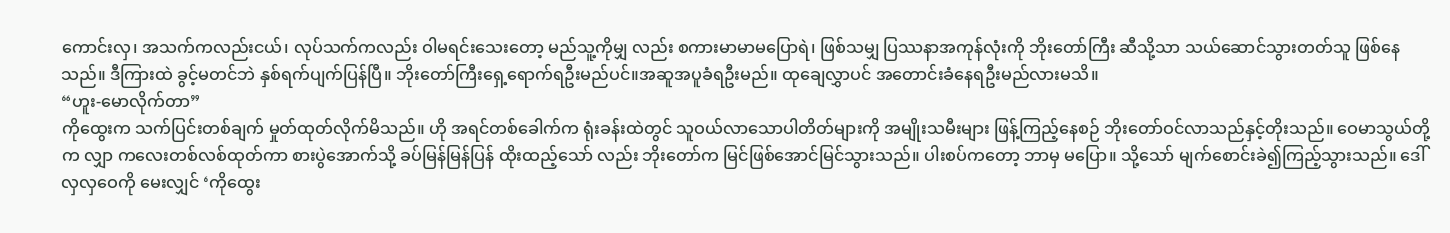ကောင်းလှ၊ အသက်ကလည်းငယ်၊ လုပ်သက်ကလည်း ဝါမရင်းသေးတော့ မည်သူ့ကိုမျှ လည်း စကားမာမာမပြောရဲ၊ ဖြစ်သမျှ ပြဿနာအကုန်လုံးကို ဘိုးတော်ကြီး ဆီသို့သာ သယ်ဆောင်သွားတတ်သူ ဖြစ်နေသည်။ ဒီကြားထဲ ခွင့်မတင်ဘဲ နှစ်ရက်ပျက်ပြန်ပြီ။ ဘိုးတော်ကြီးရှေ့ရောက်ရဦးမည်ပင်။အဆူအပူခံရဦးမည်။ ထုချေလွှာပင် အတောင်းခံနေရဦးမည်လားမသိ။
“ဟူး-မောလိုက်တာ”
ကိုထွေးက သက်ပြင်းတစ်ချက် မှုတ်ထုတ်လိုက်မိသည်။ ဟို အရင်တစ်ခေါက်က ရုံးခန်းထဲတွင် သူဝယ်လာသောပါတိတ်များကို အမျိုးသမီးများ ဖြန့်ကြည့်နေစဉ် ဘိုးတော်ဝင်လာသည်နှင့်တိုးသည်။ ဝေမာသွယ်တို့က လျှာ ကလေးတစ်လစ်ထုတ်ကာ စားပွဲအောက်သို့ ခပ်မြန်မြန်ပြန် ထိုးထည့်သော် လည်း ဘိုးတော်က မြင်ဖြစ်အောင်မြင်သွားသည်။ ပါးစပ်ကတော့ ဘာမှ မပြော။ သို့သော် မျက်စောင်းခဲ၍ကြည့်သွားသည်။ ဒေါ်လှလှဝေကို မေးလျှင် ‘ကိုထွေး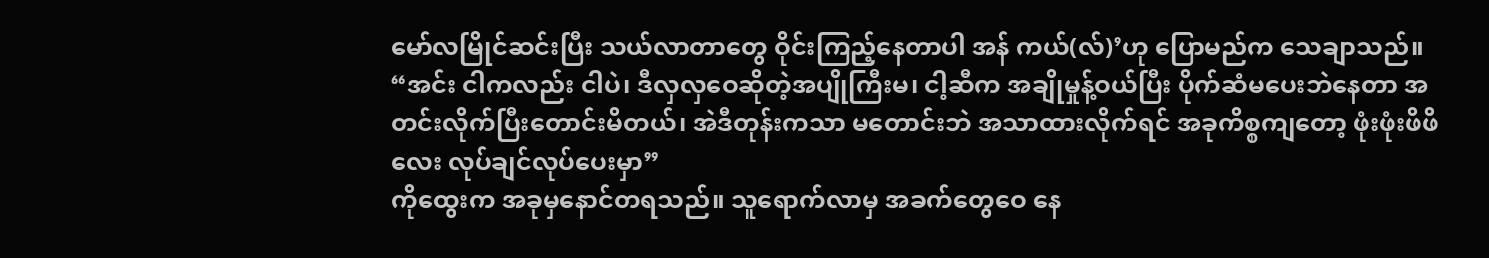မော်လမြိုင်ဆင်းပြီး သယ်လာတာတွေ ဝိုင်းကြည့်နေတာပါ အန် ကယ်(လ်)’ဟု ပြောမည်က သေချာသည်။
“အင်း ငါကလည်း ငါပဲ၊ ဒီလှလှဝေဆိုတဲ့အပျိုကြီးမ၊ ငါ့ဆီက အချိုမှုန့်ဝယ်ပြီး ပိုက်ဆံမပေးဘဲနေတာ အတင်းလိုက်ပြီးတောင်းမိတယ်၊ အဲဒီတုန်းကသာ မတောင်းဘဲ အသာထားလိုက်ရင် အခုကိစ္စကျတော့ ဖုံးဖုံးဖိဖိလေး လုပ်ချင်လုပ်ပေးမှာ”
ကိုထွေးက အခုမှနောင်တရသည်။ သူရောက်လာမှ အခက်တွေဝေ နေ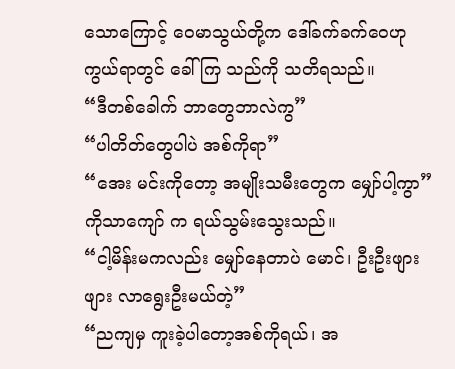သောကြောင့် ဝေမာသွယ်တို့က ဒေါ်ခက်ခက်ဝေဟု ကွယ်ရာတွင် ခေါ်ကြ သည်ကို သတိရသည်။
“ဒီတစ်ခေါက် ဘာတွေဘာလဲကွ”
“ပါတိတ်တွေပါပဲ အစ်ကိုရာ”
“အေး မင်းကိုတော့ အမျိုးသမီးတွေက မျှော်ပါ့ကွာ”
ကိုသာကျော် က ရယ်သွမ်းသွေးသည်။
“ငါ့မိန်းမကလည်း မျှော်နေတာပဲ မောင်၊ ဦးဦးဖျားဖျား လာရွေးဦးမယ်တဲ့”
“ညကျမှ ကူးခဲ့ပါတော့အစ်ကိုရယ်၊ အ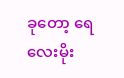ခုတော့ ရေလေးမိုး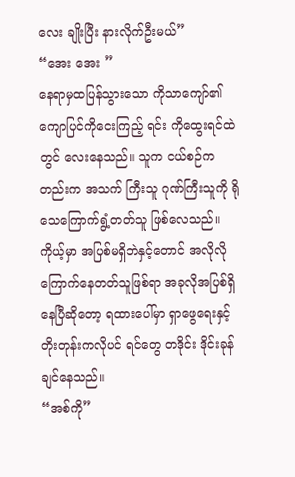လေး ချိုးပြီး နားလိုက်ဦးမယ်”
“အေး အေး ”
နေရာမှထပြန်သွားသော ကိုသာကျော်၏ ကျောပြင်ကိုငေးကြည့် ရင်း ကိုထွေးရင်ထဲတွင် လေးနေသည်။ သူက ငယ်စဉ်ကတည်းက အသက် ကြီးသူ ဂုဏ်ကြီးသူကို ရိုသေကြောက်ရွံ့တတ်သူ ဖြစ်လေသည်။ ကိုယ့်မှာ အပြစ်မရှိဘဲနှင့်တောင် အလိုလို ကြောက်နေတတ်သူဖြစ်ရာ အခုလိုအပြစ်ရှိနေပြီဆိုတော့ ရထားပေါ်မှာ ရှာဖွေရေးနှင့်တိုးတုန်းကလိုပင် ရင်တွေ တဒိုင်း ဒိုင်းခုန်ချင်နေသည်။
“အစ်ကို”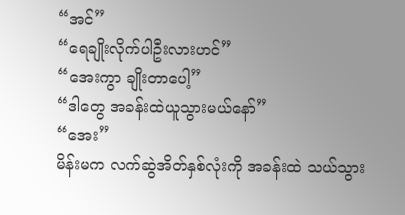“အင်”
“ရေချိုးလိုက်ပါဦးလားဟင်”
“အေးကွာ ချိုးတာပေါ့”
“ဒါတွေ အခန်းထဲယူသွားမယ်နော်”
“အေး”
မိန်းမက လက်ဆွဲအိတ်နှစ်လုံးကို အခန်းထဲ သယ်သွား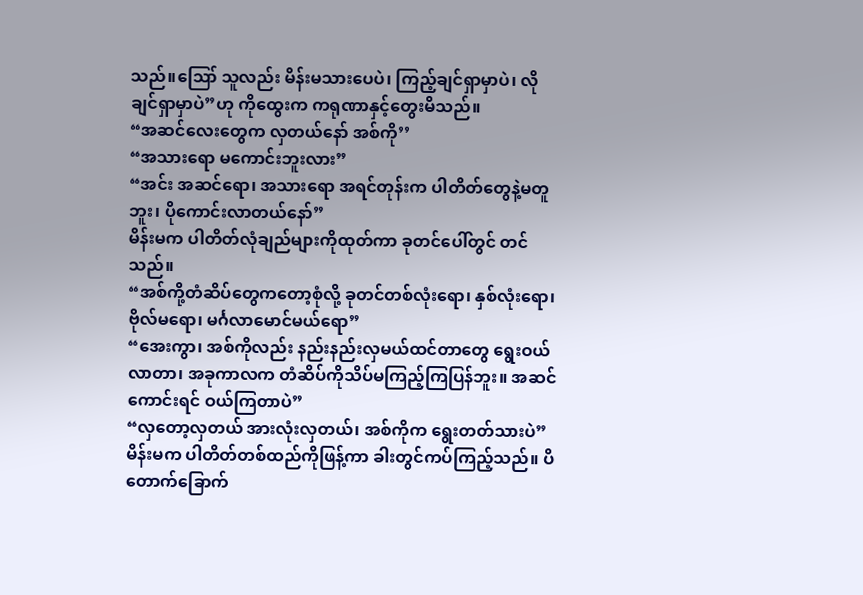သည်။ဪ သူလည်း မိန်းမသားပေပဲ၊ ကြည့်ချင်ရှာမှာပဲ၊ လိုချင်ရှာမှာပဲ”ဟု ကိုထွေးက ကရုဏာနှင့်တွေးမိသည်။
“အဆင်လေးတွေက လှတယ်နော် အစ်ကို’’
“အသားရော မကောင်းဘူးလား”
“အင်း အဆင်ရော၊ အသားရော အရင်တုန်းက ပါတိတ်တွေနဲ့မတူ ဘူး၊ ပိုကောင်းလာတယ်နော်”
မိန်းမက ပါတိတ်လုံချည်များကိုထုတ်ကာ ခုတင်ပေါ်တွင် တင်သည်။
“အစ်ကို့တံဆိပ်တွေကတော့စုံလို့ ခုတင်တစ်လုံးရော၊ နှစ်လုံးရော၊ ဗိုလ်မရော၊ မင်္ဂလာမောင်မယ်ရော”
“အေးကွာ၊ အစ်ကိုလည်း နည်းနည်းလှမယ်ထင်တာတွေ ရွေးဝယ် လာတာ၊ အခုကာလက တံဆိပ်ကိုသိပ်မကြည့်ကြပြန်ဘူး။ အဆင်ကောင်းရင် ဝယ်ကြတာပဲ”
“လှတော့လှတယ် အားလုံးလှတယ်၊ အစ်ကိုက ရွေးတတ်သားပဲ”
မိန်းမက ပါတိတ်တစ်ထည်ကိုဖြန့်ကာ ခါးတွင်ကပ်ကြည့်သည်။ ပိတောက်ခြောက်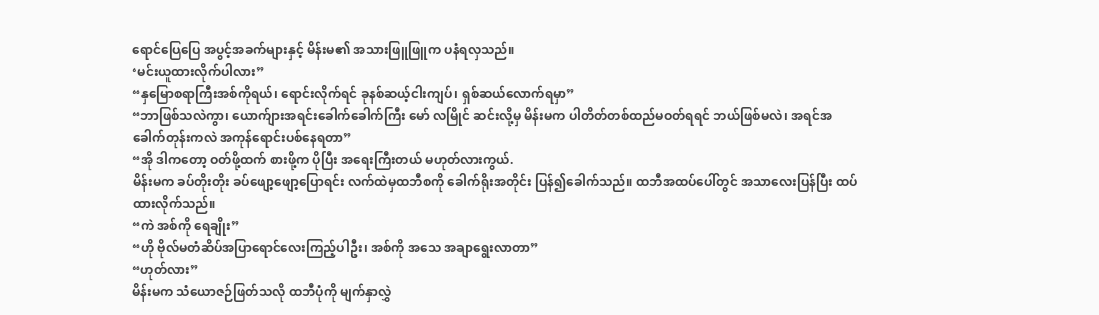ရောင်ပြေပြေ အပွင့်အခက်များနှင့် မိန်းမ၏ အသားဖြူဖြူက ပနံရလှသည်။
‘မင်းယူထားလိုက်ပါလား”
“နှမြောစရာကြီးအစ်ကိုရယ်၊ ရောင်းလိုက်ရင် ခုနစ်ဆယ့်ငါးကျပ်၊ ရှစ်ဆယ်လောက်ရမှာ”
“ဘာဖြစ်သလဲကွာ၊ ယောက်ျားအရင်းခေါက်ခေါက်ကြီး မော် လမြိုင် ဆင်းလို့မှ မိန်းမက ပါတိတ်တစ်ထည်မဝတ်ရရင် ဘယ်ဖြစ်မလဲ၊ အရင်အခေါက်တုန်းကလဲ အကုန်ရောင်းပစ်နေရတာ”
“အို ဒါကတော့ ဝတ်ဖို့ထက် စားဖို့က ပိုပြီး အရေးကြီးတယ် မဟုတ်လားကွယ်.
မိန်းမက ခပ်တိုးတိုး ခပ်ဖျော့ဖျော့ပြောရင်း လက်ထဲမှထဘီစကို ခေါက်ရိုးအတိုင်း ပြန်၍ခေါက်သည်။ ထဘီအထပ်ပေါ်တွင် အသာလေးပြန်ပြီး ထပ်ထားလိုက်သည်။
“ကဲ အစ်ကို ရေချိုး”
“ဟို ဗိုလ်မတံဆိပ်အပြာရောင်လေးကြည့်ပါဦး၊ အစ်ကို အသေ အချာရွေးလာတာ”
“ဟုတ်လား”
မိန်းမက သံယောဇဉ်ဖြတ်သလို ထဘီပုံကို မျက်နှာလွှဲ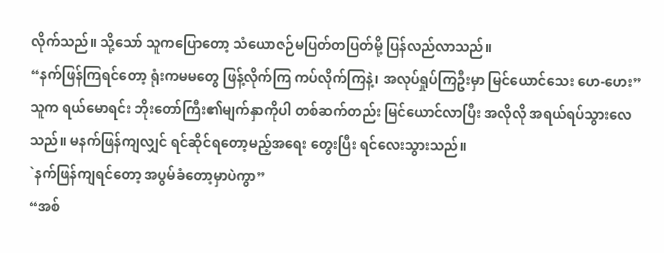လိုက်သည်။ သို့သော် သူကပြောတော့ သံယောဇဉ်မပြတ်တပြတ်မို့ ပြန်လည်လာသည်။
“နက်ဖြန်ကြရင်တော့ ရုံးကမမတွေ ဖြန့်လိုက်ကြ ကပ်လိုက်ကြနဲ့၊ အလုပ်ရှုပ်ကြဦးမှာ မြင်ယောင်သေး ဟေ-ဟေး”
သူက ရယ်မောရင်း ဘိုးတော်ကြီး၏မျက်နှာကိုပါ တစ်ဆက်တည်း မြင်ယောင်လာပြီး အလိုလို အရယ်ရပ်သွားလေသည်။ မနက်ဖြန်ကျလျှင် ရင်ဆိုင်ရတော့မည့်အရေး တွေးပြီး ရင်လေးသွားသည်။
`နက်ဖြန်ကျရင်တော့ အပွမ်ခံတော့မှာပဲကွာ”
“အစ်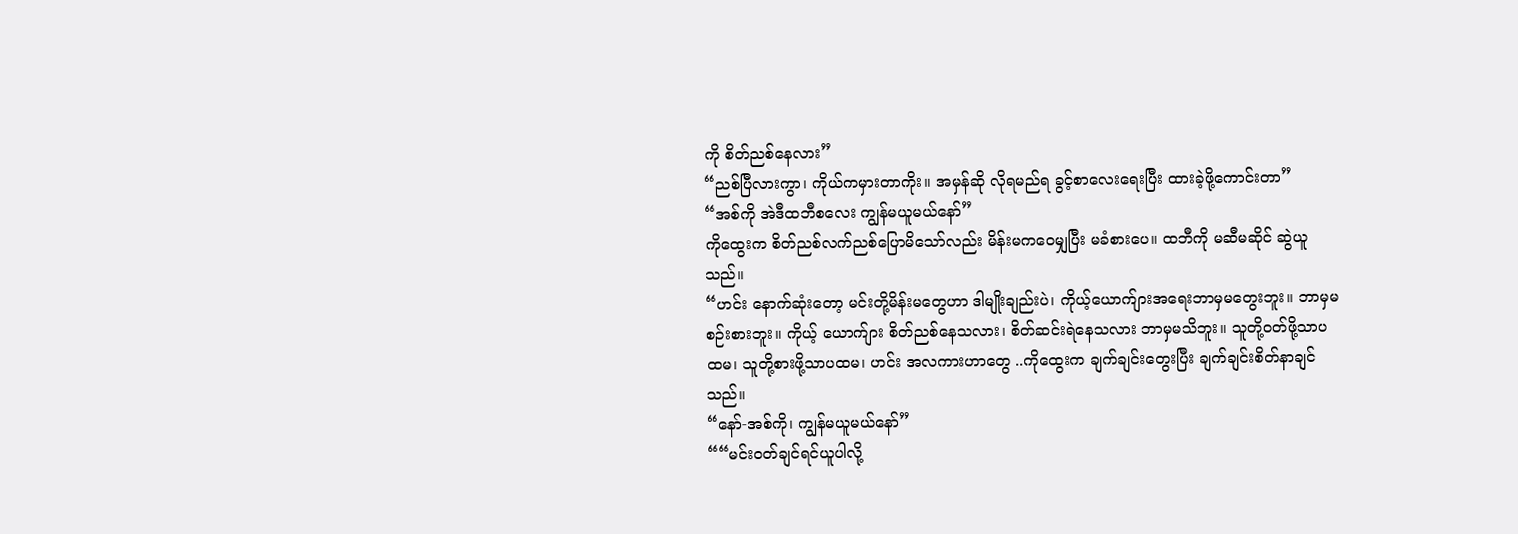ကို စိတ်ညစ်နေလား”
“ညစ်ပြီလားကွာ၊ ကိုယ်ကမှားတာကိုး။ အမှန်ဆို လိုရမည်ရ ခွင့်စာလေးရေးပြီး ထားခဲ့ဖို့ကောင်းတာ”
“အစ်ကို အဲဒီထဘီစလေး ကျွန်မယူမယ်နော်”
ကိုထွေးက စိတ်ညစ်လက်ညစ်ပြောမိသော်လည်း မိန်းမကဝေမျှပြီး မခံစားပေ။ ထဘီကို မဆီမဆိုင် ဆွဲယူသည်။
“ဟင်း နောက်ဆုံးတော့ မင်းတို့မိန်းမတွေဟာ ဒါမျိုးချည်းပဲ၊ ကိုယ့်ယောက်ျားအရေးဘာမှမတွေးဘူး။ ဘာမှမစဉ်းစားဘူး။ ကိုယ့် ယောက်ျား စိတ်ညစ်နေသလား၊ စိတ်ဆင်းရဲနေသလား ဘာမှမသိဘူး။ သူတို့ဝတ်ဖို့သာပထမ၊ သူတို့စားဖို့သာပထမ၊ ဟင်း အလကားဟာတွေ ..ကိုထွေးက ချက်ချင်းတွေးပြီး ချက်ချင်းစိတ်နာချင်သည်။
“နော်-အစ်ကို၊ ကျွန်မယူမယ်နော်”
““မင်းဝတ်ချင်ရင်ယူပါလို့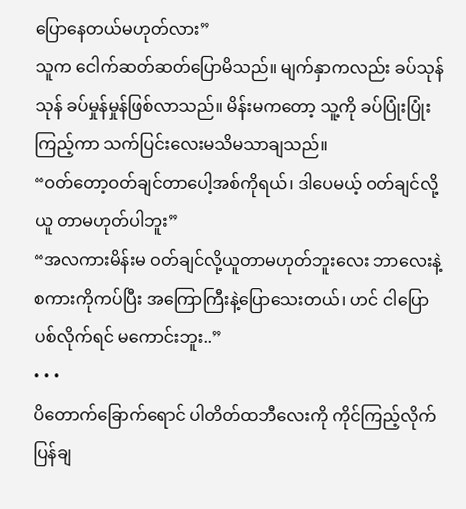ပြောနေတယ်မဟုတ်လား”
သူက ငေါက်ဆတ်ဆတ်ပြောမိသည်။ မျက်နှာကလည်း ခပ်သုန် သုန် ခပ်မှုန်မှုန်ဖြစ်လာသည်။ မိန်းမကတော့ သူ့ကို ခပ်ပြုံးပြုံးကြည့်ကာ သက်ပြင်းလေးမသိမသာချသည်။
“ဝတ်တော့ဝတ်ချင်တာပေါ့အစ်ကိုရယ်၊ ဒါပေမယ့် ဝတ်ချင်လို့ယူ တာမဟုတ်ပါဘူး”
“အလကားမိန်းမ ဝတ်ချင်လို့ယူတာမဟုတ်ဘူးလေး ဘာလေးနဲ့ စကားကိုကပ်ပြီး အကြောကြီးနဲ့ပြောသေးတယ်၊ ဟင် ငါပြောပစ်လိုက်ရင် မကောင်းဘူး..”
• • •
ပိတောက်ခြောက်ရောင် ပါတိတ်ထဘီလေးကို ကိုင်ကြည့်လိုက် ပြန်ချ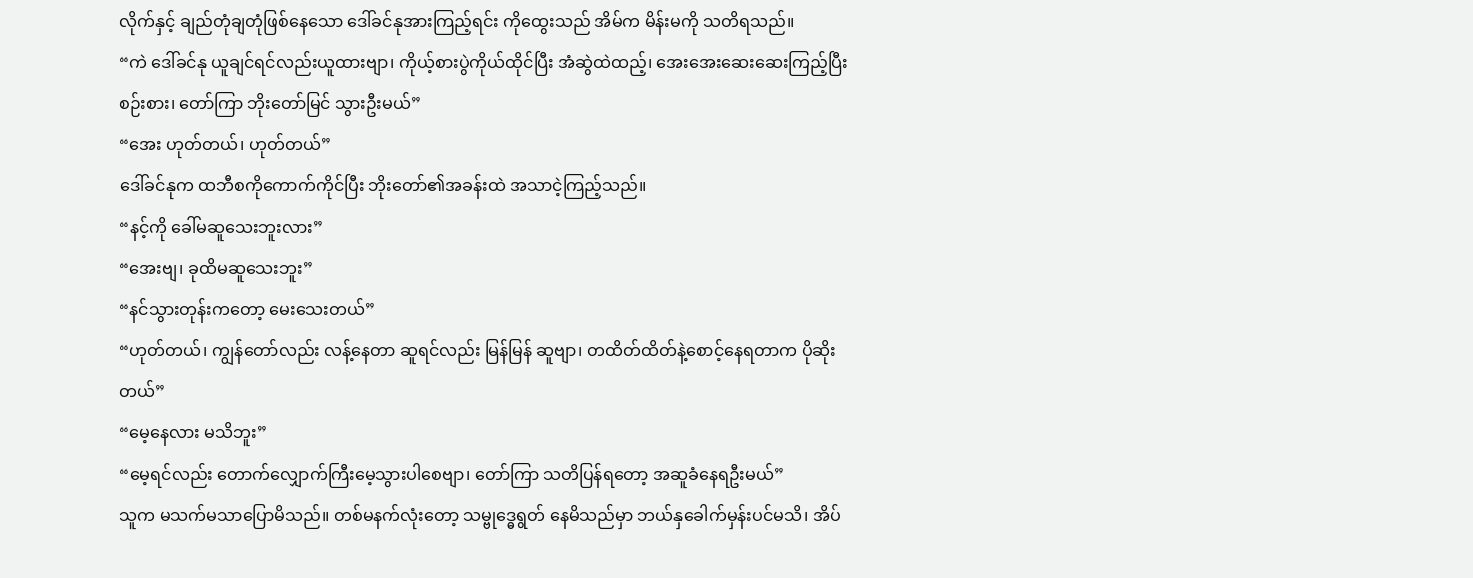လိုက်နှင့် ချည်တုံချတုံဖြစ်နေသော ဒေါ်ခင်နုအားကြည့်ရင်း ကိုထွေးသည် အိမ်က မိန်းမကို သတိရသည်။
“ကဲ ဒေါ်ခင်နု ယူချင်ရင်လည်းယူထားဗျာ၊ ကိုယ့်စားပွဲကိုယ်ထိုင်ပြီး အံဆွဲထဲထည့်၊ အေးအေးဆေးဆေးကြည့်ပြီးစဉ်းစား၊ တော်ကြာ ဘိုးတော်မြင် သွားဦးမယ်”
“အေး ဟုတ်တယ်၊ ဟုတ်တယ်”
ဒေါ်ခင်နုက ထဘီစကိုကောက်ကိုင်ပြီး ဘိုးတော်၏အခန်းထဲ အသာငဲ့ကြည့်သည်။
“နင့်ကို ခေါ်မဆူသေးဘူးလား”
“အေးဗျ၊ ခုထိမဆူသေးဘူး”
“နင်သွားတုန်းကတော့ မေးသေးတယ်”
“ဟုတ်တယ်၊ ကျွန်တော်လည်း လန့်နေတာ ဆူရင်လည်း မြန်မြန် ဆူဗျာ၊ တထိတ်ထိတ်နဲ့စောင့်နေရတာက ပိုဆိုးတယ်”
“မေ့နေလား မသိဘူး”
“မေ့ရင်လည်း တောက်လျှောက်ကြီးမေ့သွားပါစေဗျာ၊ တော်ကြာ သတိပြန်ရတော့ အဆူခံနေရဦးမယ်”
သူက မသက်မသာပြောမိသည်။ တစ်မနက်လုံးတော့ သမ္ဗုဒ္ဓေရွတ် နေမိသည်မှာ ဘယ်နှခေါက်မှန်းပင်မသိ၊ အိပ်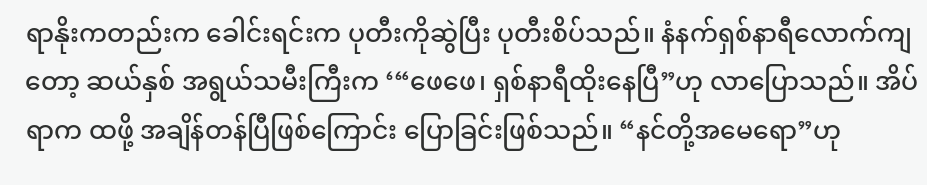ရာနိုးကတည်းက ခေါင်းရင်းက ပုတီးကိုဆွဲပြီး ပုတီးစိပ်သည်။ နံနက်ရှစ်နာရီလောက်ကျတော့ ဆယ်နှစ် အရွယ်သမီးကြီးက ‘“ဖေဖေ၊ ရှစ်နာရီထိုးနေပြီ”ဟု လာပြောသည်။ အိပ်ရာက ထဖို့ အချိန်တန်ပြီဖြစ်ကြောင်း ပြောခြင်းဖြစ်သည်။ “နင်တို့အမေရော”ဟု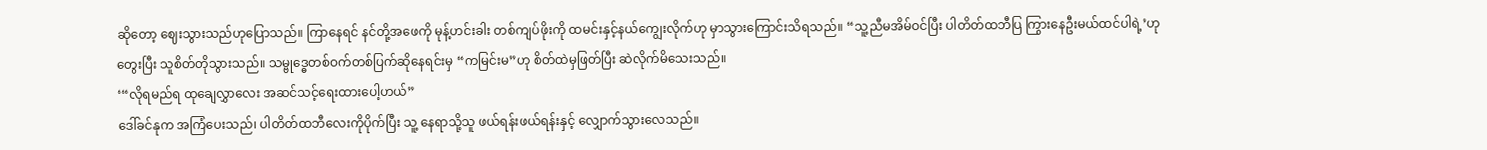ဆိုတော့ ဈေးသွားသည်ဟုပြောသည်။ ကြာနေရင် နင်တို့အဖေကို မုန့်ဟင်းခါး တစ်ကျပ်ဖိုးကို ထမင်းနှင့်နယ်ကျွေးလိုက်ဟု မှာသွားကြောင်းသိရသည်။ “သူ့ညီမအိမ်ဝင်ပြီး ပါတိတ်ထဘီပြ ကြွားနေဦးမယ်ထင်ပါရဲ့’ဟု တွေးပြီး သူစိတ်တိုသွားသည်။ သမ္ဗုဒ္ဓေတစ်ဝက်တစ်ပြက်ဆိုနေရင်းမှ “ကမြင်းမ”ဟု စိတ်ထဲမှဖြတ်ပြီး ဆဲလိုက်မိသေးသည်။
‘“လိုရမည်ရ ထုချေလွှာလေး အဆင်သင့်ရေးထားပေါ့ဟယ်”
ဒေါ်ခင်နုက အကြံပေးသည်၊ ပါတိတ်ထဘီလေးကိုပိုက်ပြီး သူ့ နေရာသို့သူ ဖယ်ရန်းဖယ်ရန်းနှင့် လျှောက်သွားလေသည်။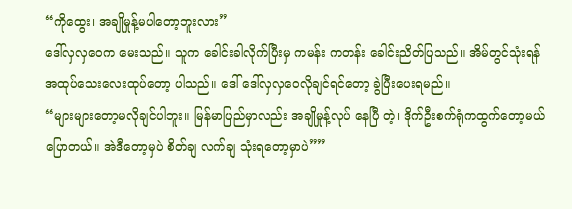“ကိုထွေး၊ အချိုမှုန့်မပါတော့ဘူးလား”
ဒေါ်လှလှဝေက မေးသည်။ သူက ခေါင်းခါလိုက်ပြီးမှ ကမန်း ကတန်း ခေါင်းညိတ်ပြသည်။ အိမ်တွင်သုံးရန် အထုပ်သေးလေးထုပ်တော့ ပါသည်။ ဒေါ် ဒေါ်လှလှဝေလိုချင်ရင်တော့ ခွဲပြီးပေးရမည်။
“များများတော့မလိုချင်ပါဘူး။ မြန်မာပြည်မှာလည်း အချိုမှုန့်လုပ် နေပြီ တဲ့၊ ဒိုက်ဦးစက်ရုံကထွက်တော့မယ်ပြောတယ်။ အဲဒီတော့မှပဲ စိတ်ချ လက်ချ သုံးရတော့မှာပဲ””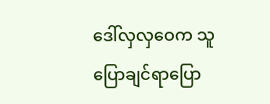ဒေါ်လှလှဝေက သူပြောချင်ရာပြော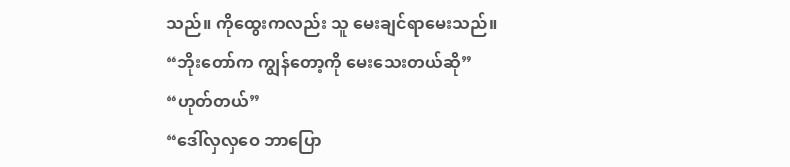သည်။ ကိုထွေးကလည်း သူ မေးချင်ရာမေးသည်။
“ဘိုးတော်က ကျွန်တော့ကို မေးသေးတယ်ဆို”
“ဟုတ်တယ်”
“ဒေါ်လှလှဝေ ဘာပြော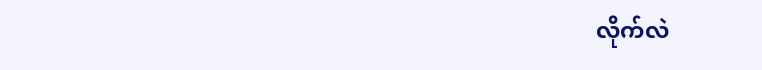လိုက်လဲ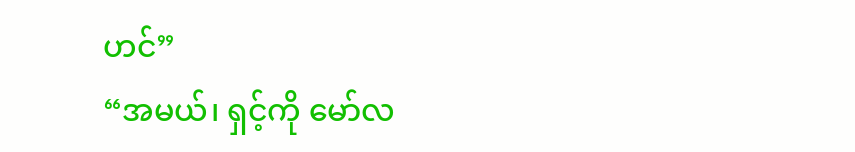ဟင်”
“အမယ်၊ ရှင့်ကို မော်လ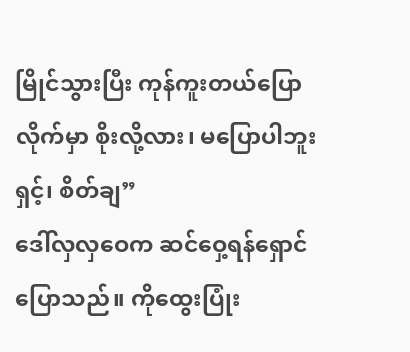မြိုင်သွားပြီး ကုန်ကူးတယ်ပြောလိုက်မှာ စိုးလို့လား၊ မပြောပါဘူးရှင့်၊ စိတ်ချ”
ဒေါ်လှလှဝေက ဆင်ဝှေ့ရန်ရှောင်ပြောသည်။ ကိုထွေးပြုံး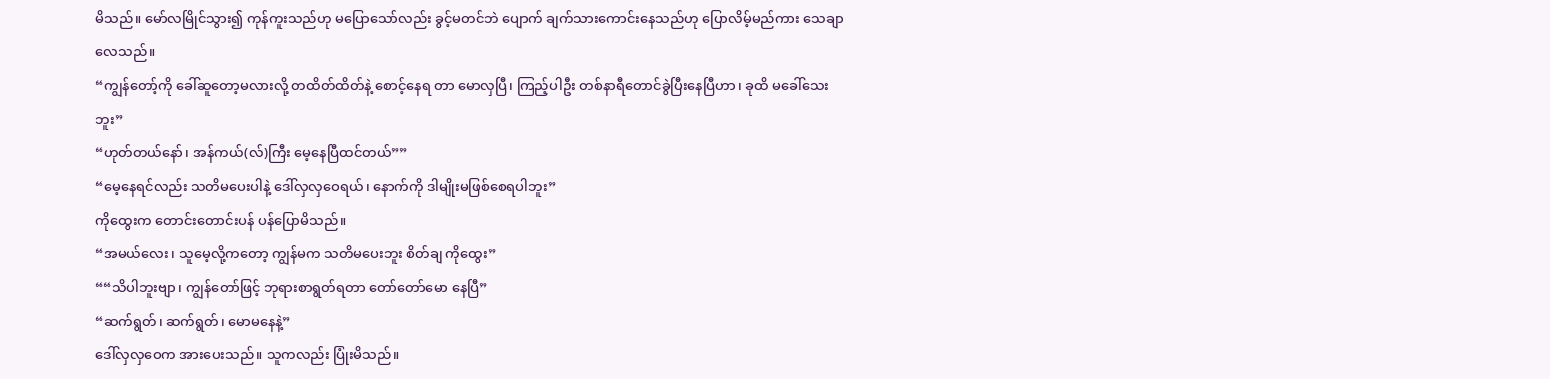မိသည်။ မော်လမြိုင်သွား၍ ကုန်ကူးသည်ဟု မပြောသော်လည်း ခွင့်မတင်ဘဲ ပျောက် ချက်သားကောင်းနေသည်ဟု ပြောလိမ့်မည်ကား သေချာလေသည်။
“ကျွန်တော့်ကို ခေါ်ဆူတော့မလားလို့ တထိတ်ထိတ်နဲ့ စောင့်နေရ တာ မောလှပြီ၊ ကြည့်ပါဦး တစ်နာရီတောင်ခွဲပြီးနေပြီဟာ၊ ခုထိ မခေါ်သေး ဘူး”
“ဟုတ်တယ်နော်၊ အန်ကယ်(လ်)ကြီး မေ့နေပြီထင်တယ်””
“မေ့နေရင်လည်း သတိမပေးပါနဲ့ ဒေါ်လှလှဝေရယ်၊ နောက်ကို ဒါမျိုးမဖြစ်စေရပါဘူး”
ကိုထွေးက တောင်းတောင်းပန် ပန်ပြောမိသည်။
“အမယ်လေး၊ သူမေ့လို့ကတော့ ကျွန်မက သတိမပေးဘူး စိတ်ချ ကိုထွေး”
““သိပါဘူးဗျာ၊ ကျွန်တော်ဖြင့် ဘုရားစာရွတ်ရတာ တော်တော်မော နေပြီ”
“ဆက်ရွတ်၊ ဆက်ရွတ်၊ မောမနေနဲ့”
ဒေါ်လှလှဝေက အားပေးသည်။ သူကလည်း ပြုံးမိသည်။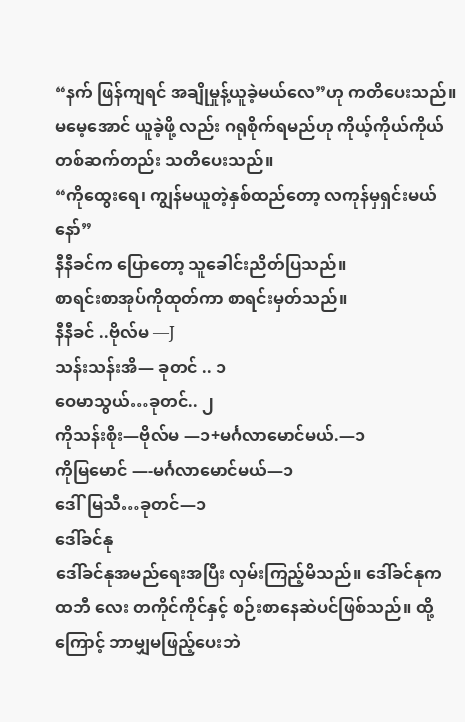“နက် ဖြန်ကျရင် အချိုမှုန့်ယူခဲ့မယ်လေ”ဟု ကတိပေးသည်။ မမေ့အောင် ယူခဲ့ဖို့ လည်း ဂရုစိုက်ရမည်ဟု ကိုယ့်ကိုယ်ကိုယ် တစ်ဆက်တည်း သတိပေးသည်။
“ကိုထွေးရေ၊ ကျွန်မယူတဲ့နှစ်ထည်တော့ လကုန်မှရှင်းမယ်နော်”
နီနီခင်က ပြောတော့ သူခေါင်းညိတ်ပြသည်။
စာရင်းစာအုပ်ကိုထုတ်ကာ စာရင်းမှတ်သည်။
နီနီခင် ..ဗိုလ်မ —J
သန်းသန်းအိ— ခုတင် .. ၁
ဝေမာသွယ်…ခုတင်.. ၂
ကိုသန်းစိုး—ဗိုလ်မ —၁+မင်္ဂလာမောင်မယ်.—၁
ကိုမြမောင် —-မင်္ဂလာမောင်မယ်—၁
ဒေါ်မြသီ…ခုတင်—၁
ဒေါ်ခင်နု
ဒေါ်ခင်နုအမည်ရေးအပြီး လှမ်းကြည့်မိသည်။ ဒေါ်ခင်နုက ထဘီ လေး တကိုင်ကိုင်နှင့် စဉ်းစာနေဆဲပင်ဖြစ်သည်။ ထို့ကြောင့် ဘာမျှမဖြည့်ပေးဘဲ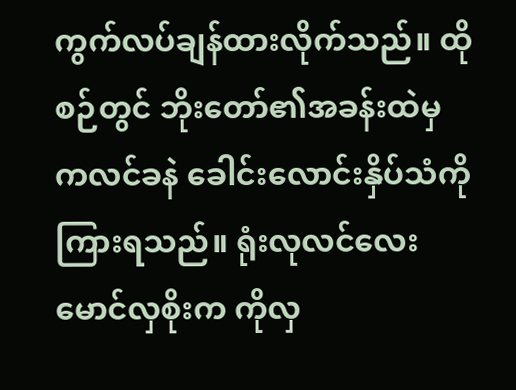ကွက်လပ်ချန်ထားလိုက်သည်။ ထိုစဉ်တွင် ဘိုးတော်၏အခန်းထဲမှ ကလင်ခနဲ ခေါင်းလောင်းနှိပ်သံကို ကြားရသည်။ ရုံးလုလင်လေး မောင်လှစိုးက ကိုလှ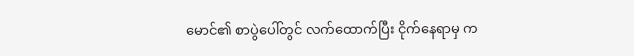မောင်၏ စာပွဲပေါ်တွင် လက်ထောက်ပြီး ငိုက်နေရာမှ က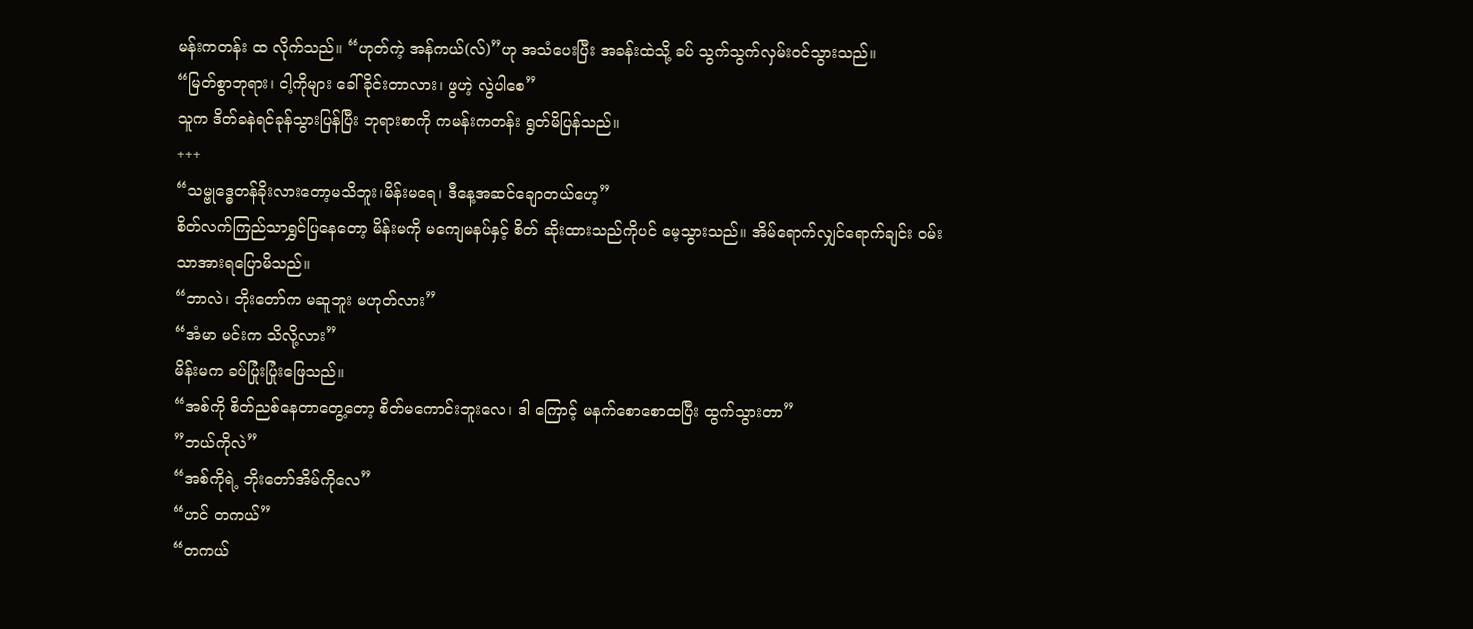မန်းကတန်း ထ လိုက်သည်။ “ဟုတ်ကဲ့ အန်ကယ်(လ်)”ဟု အသံပေးပြီး အခန်းထဲသို့ ခပ် သွက်သွက်လှမ်းဝင်သွားသည်။
“မြတ်စွာဘုရား၊ ငါ့ကိုများ ခေါ်ခိုင်းတာလား၊ ဖွဟဲ့ လွဲပါစေ”
သူက ဒိတ်ခနဲရင်ခုန်သွားပြန်ပြီး ဘုရားစာကို ကမန်းကတန်း ရွတ်မိပြန်သည်။
+++
“သမ္ဗုဒ္ဓေတန်ခိုးလားတော့မသိဘူး၊မိန်းမရေ၊ ဒီနေ့အဆင်ချောတယ်ဟေ့”
စိတ်လက်ကြည်သာရွှင်ပြနေတော့ မိန်းမကို မကျေမနပ်နှင့် စိတ် ဆိုးထားသည်ကိုပင် မေ့သွားသည်။ အိမ်ရောက်လျှင်ရောက်ချင်း ဝမ်းသာအားရပြောမိသည်။
“ဘာလဲ၊ ဘိုးတော်က မဆူဘူး မဟုတ်လား”
“အံမာ မင်းက သိလို့လား”
မိန်းမက ခပ်ပြုံးပြုံးဖြေသည်။
“အစ်ကို စိတ်ညစ်နေတာတွေ့တော့ စိတ်မကောင်းဘူးလေ၊ ဒါ ကြောင့် မနက်စောစောထပြီး ထွက်သွားတာ”
”ဘယ်ကိုလဲ”
“အစ်ကိုရဲ့ ဘိုးတော်အိမ်ကိုလေ”
“ဟင် တကယ်”
“တကယ်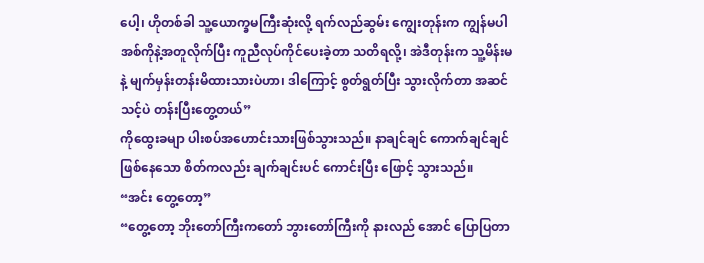ပေါ့၊ ဟိုတစ်ခါ သူ့ယောက္ခမကြီးဆုံးလို့ ရက်လည်ဆွမ်း ကျွေးတုန်းက ကျွန်မပါ အစ်ကိုနဲ့အတူလိုက်ပြီး ကူညီလုပ်ကိုင်ပေးခဲ့တာ သတိရလို့၊ အဲဒီတုန်းက သူ့မိန်းမနဲ့ မျက်မှန်းတန်းမိထားသားပဲဟာ၊ ဒါကြောင့် စွတ်ရွတ်ပြီး သွားလိုက်တာ အဆင်သင့်ပဲ တန်းပြီးတွေ့တယ်”
ကိုထွေးခမျာ ပါးစပ်အဟောင်းသားဖြစ်သွားသည်။ နာချင်ချင် ကောက်ချင်ချင်ဖြစ်နေသော စိတ်ကလည်း ချက်ချင်းပင် ကောင်းပြီး ဖြောင့် သွားသည်။
“အင်း တွေ့တော့”
“တွေ့တော့ ဘိုးတော်ကြီးကတော် ဘွားတော်ကြီးကို နားလည် အောင် ပြောပြတာ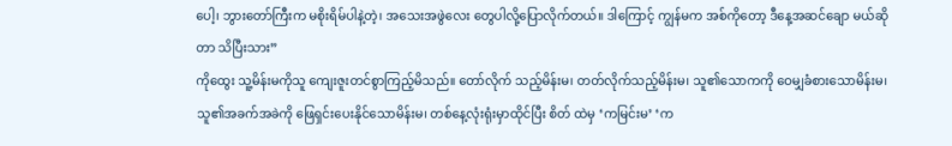ပေါ့၊ ဘွားတော်ကြီးက မစိုးရိမ်ပါနဲ့တဲ့၊ အသေးအဖွဲလေး တွေပါလို့ပြောလိုက်တယ်။ ဒါကြောင့် ကျွန်မက အစ်ကိုတော့ ဒီနေ့အဆင်ချော မယ်ဆိုတာ သိပြီးသား”
ကိုထွေး သူ့မိန်းမကိုသူ ကျေးဇူးတင်စွာကြည့်မိသည်။ တော်လိုက် သည့်မိန်းမ၊ တတ်လိုက်သည့်မိန်းမ၊ သူ၏သောကကို ဝေမျှခံစားသောမိန်းမ၊ သူ၏အခက်အခဲကို ဖြေရှင်းပေးနိုင်သောမိန်းမ၊ တစ်နေ့လုံးရုံးမှာထိုင်ပြီး စိတ် ထဲမှ ‘ကမြင်းမ’ ‘က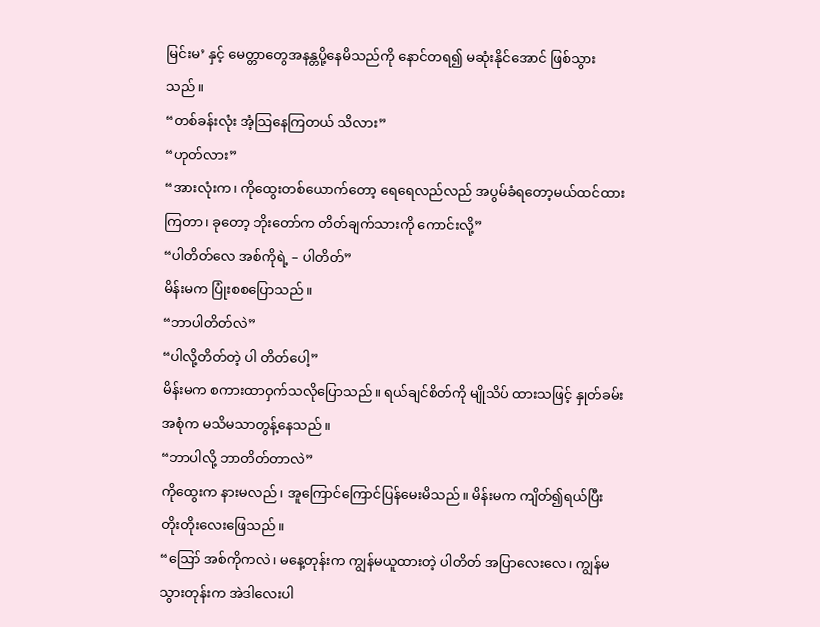မြင်းမ’ နှင့် မေတ္တာတွေအနန္တပို့နေမိသည်ကို နောင်တရ၍ မဆုံးနိုင်အောင် ဖြစ်သွားသည်။
“တစ်ခန်းလုံး အံ့သြနေကြတယ် သိလား”
“ဟုတ်လား”
“အားလုံးက၊ ကိုထွေးတစ်ယောက်တော့ ရေရေလည်လည် အပွမ်ခံရတော့မယ်ထင်ထားကြတာ၊ ခုတော့ ဘိုးတော်က တိတ်ချက်သားကို ကောင်းလို့”
“ပါတိတ်လေ အစ်ကိုရဲ့ – ပါတိတ်”
မိန်းမက ပြုံးစစပြောသည်။
“ဘာပါတိတ်လဲ”
“ပါလို့တိတ်တဲ့ ပါ တိတ်ပေါ့”
မိန်းမက စကားထာဝှက်သလိုပြောသည်။ ရယ်ချင်စိတ်ကို မျိုသိပ် ထားသဖြင့် နှုတ်ခမ်းအစုံက မသိမသာတွန့်နေသည်။
“ဘာပါလို့ ဘာတိတ်တာလဲ”
ကိုထွေးက နားမလည်၊ အူကြောင်ကြောင်ပြန်မေးမိသည်။ မိန်းမက ကျိတ်၍ရယ်ပြီး တိုးတိုးလေးဖြေသည်။
“ဪ အစ်ကိုကလဲ၊ မနေ့တုန်းက ကျွန်မယူထားတဲ့ ပါတိတ် အပြာလေးလေ၊ ကျွန်မသွားတုန်းက အဲဒါလေးပါ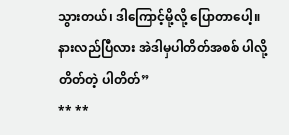သွားတယ်၊ ဒါကြောင့်မို့လို့ ပြောတာပေါ့။ နားလည်ပြီလား အဲဒါမှပါတိတ်အစစ် ပါလို့တိတ်တဲ့ ပါတိတ်”
** **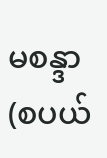မစန္ဒာ
(စပယ်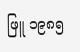ဖြူ ၁၉၈၅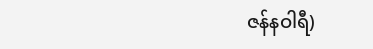ဇန်နဝါရီ)